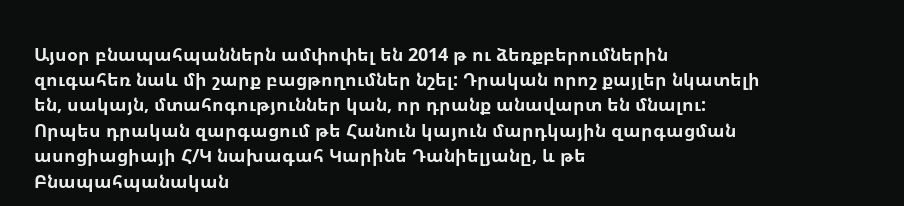Այսօր բնապահպաններն ամփոփել են 2014 թ ու ձեռքբերումներին զուգահեռ նաև մի շարք բացթողումներ նշել: Դրական որոշ քայլեր նկատելի են, սակայն, մտահոգություններ կան, որ դրանք անավարտ են մնալու: Որպես դրական զարգացում թե Հանուն կայուն մարդկային զարգացման ասոցիացիայի Հ/Կ նախագահ Կարինե Դանիելյանը, և թե Բնապահպանական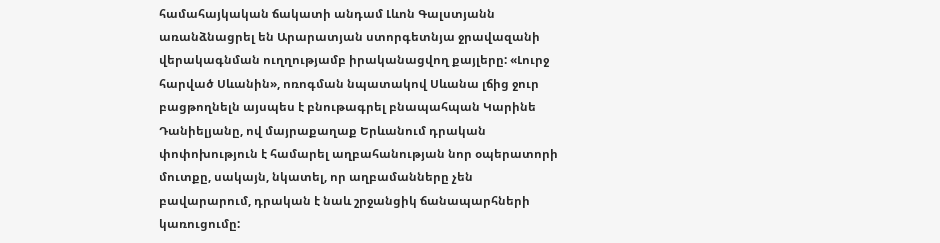համահայկական ճակատի անդամ Լևոն Գալստյանն առանձնացրել են Արարատյան ստորգետնյա ջրավազանի վերակագնման ուղղությամբ իրականացվող քայլերը: «Լուրջ հարված Սևանին», ոռոգման նպատակով Սևանա լճից ջուր բացթողնելն այսպես է բնութագրել բնապահպան Կարինե Դանիելյանը, ով մայրաքաղաք Երևանում դրական փոփոխություն է համարել աղբահանության նոր օպերատորի մուտքը, սակայն, նկատել, որ աղբամանները չեն բավարարում, դրական է նաև շրջանցիկ ճանապարհների կառուցումը: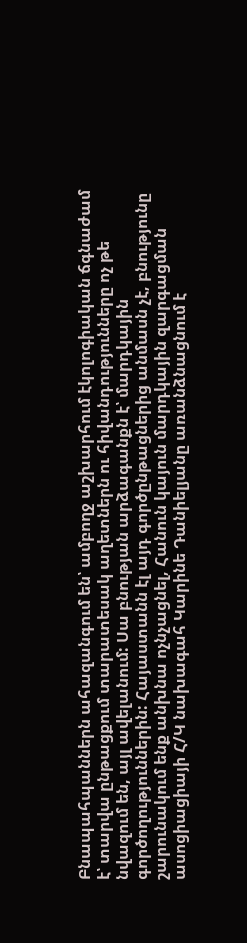Բնապահպաններն ահազանգում են՝ ամբողջ աշխարհում էկոլոգիական ճգնաժամ է՝ տարվա ընթացքում տարատեսակ աղետներն ու հիվանդությունները ոչ թե նվազում են, այլ ավելանում: Սա բնության արձագանքն է՝ մարդկային գործողություններին: Հայաստանն էլ այդ գործընթացներից անմասն չէ, բնությունը շարունակում ենք անխնա ոչնչացնել, Հանուն կայուն մարդկային զարգացման ասոցիացիայի Հ/Կ նախագահ Կարինե Դանիելյանը առանձնացնում է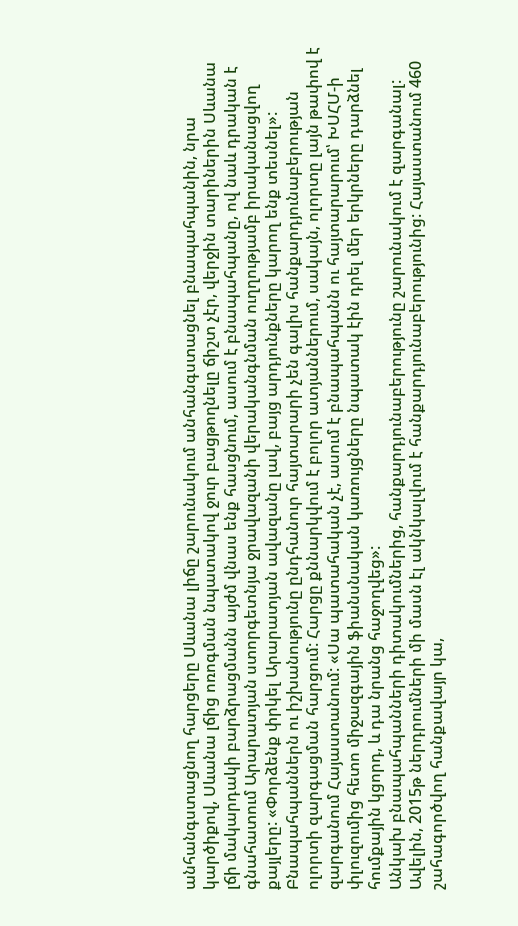անհանգստացնող հարցերը Սևանա լիճը շարունակում անհանգստացնել բնապահպանին, նրա կարծիքով, Սևանա լճից ոռոգման նպատակով ջուր բացթողնելը ճիշտ չէր, վերջին տարիներին Սևանա լճի մակարդակի բարձրացմանն այժմ վնաս ենք հասցնում, ասում է բնապահպանը, ով նաև դրական է գնահատում Արարատյան ստորգետնյա ջրավազանի վերականգնման ուղղությամբ իրականացվող քայլերը: «Փորձենք փրկել Արարատյան ավազանը լավ, բայց արդյունքները կարող ենք տեսնել»:
Բնապահպաններն ու իշխանությունը ընդհանուր հայտարարի չեն գալիս հանքարդյունաբերության ոլորտի զարգացման հարցում: Հարցը քննարկվում է բոլոր ատյաններում, սակայն, ոլորտը լայն թափով է զարգանում Հայաստանում: «Սա պատահական չէ, ասում է բնապահպանն ու հայտարարում՝ ԽՍՀՄ-ի փլուզումից հետո միջազգային ֆիանսնական կառույցները նպատակ էին դրել մեր երկրները դարձնել հումքային կցորդ, և դա նրանց հաջողվեց»:
Անկախ բնապահպանների դիտակումներից, հանքարդյունաբերությունը շարունակում է զարգանալ: Ավելին, 2015թ ներդրումների մի մասն էլ ակնկալվում է հանքարդյունաբերությունից: Հայաստանում 460 շահագործվող հանքավայր կա,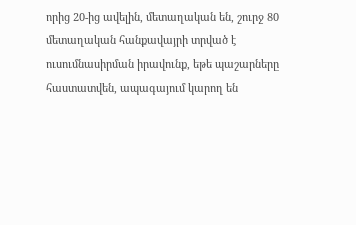որից 20-ից ավելին, մետաղական են, շուրջ 80 մետաղական հանքավայրի տրված է ուսումնասիրման իրավունք, եթե պաշարները հաստատվեն, ապագայում կարող են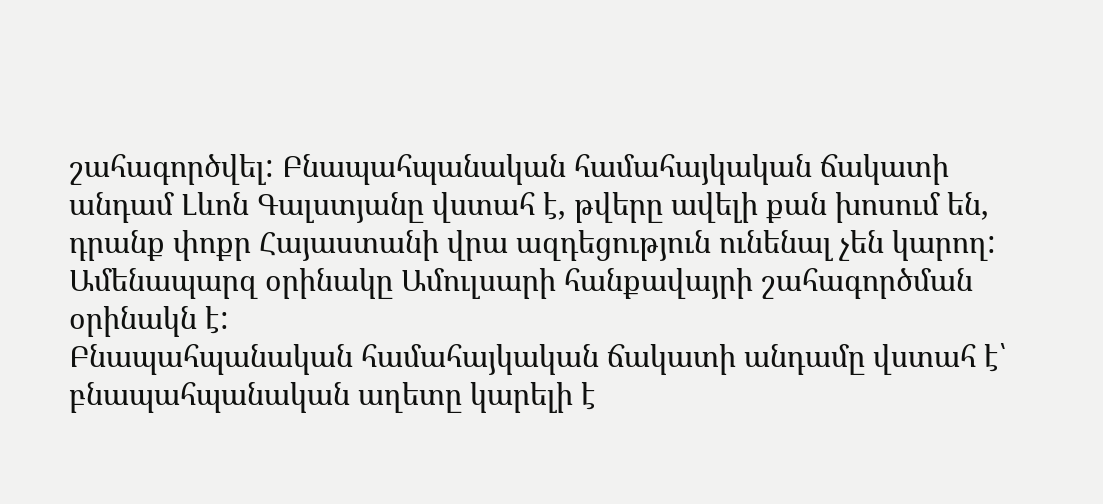շահագործվել: Բնապահպանական համահայկական ճակատի անդամ Լևոն Գալստյանը վստահ է, թվերը ավելի քան խոսում են, դրանք փոքր Հայաստանի վրա ազդեցություն ունենալ չեն կարող: Ամենապարզ օրինակը Ամուլսարի հանքավայրի շահագործման օրինակն է:
Բնապահպանական համահայկական ճակատի անդամը վստահ է՝ բնապահպանական աղետը կարելի է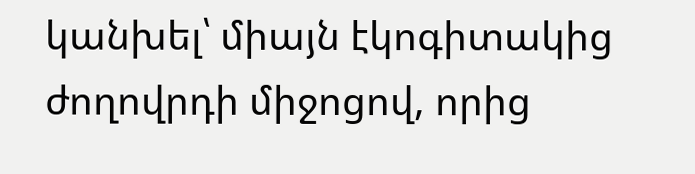կանխել՝ միայն էկոգիտակից ժողովրդի միջոցով, որից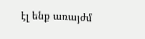էլ ենք առայժմ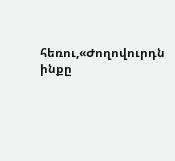հեռու,«Ժողովուրդն ինքը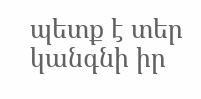պետք է տեր կանգնի իր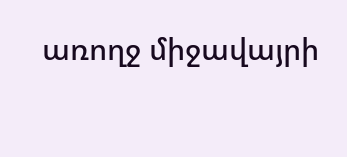առողջ միջավայրի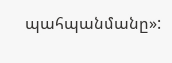պահպանմանը»: